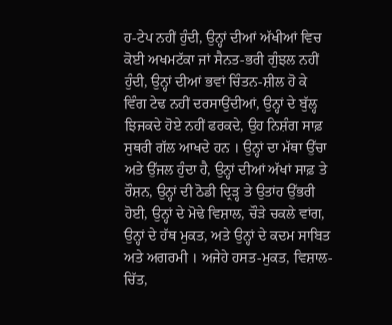ਹ-ਟੇਪ ਨਹੀਂ ਹੁੰਦੀ, ਉਨ੍ਹਾਂ ਦੀਆਂ ਅੱਖੀਆਂ ਵਿਚ ਕੋਈ ਅਖਮਟੱਕਾ ਜਾਂ ਸੈਨਤ-ਭਰੀ ਗੁੰਝਲ ਨਹੀਂ ਹੁੰਦੀ, ਉਨ੍ਹਾਂ ਦੀਆਂ ਭਵਾਂ ਚਿੰਤਨ-ਸ਼ੀਲ ਹੋ ਕੇ ਵਿੰਗ ਟੇਢ ਨਹੀਂ ਦਰਸਾਉਂਦੀਆਂ, ਉਨ੍ਹਾਂ ਦੇ ਬੁੱਲ੍ਹ ਝਿਜਕਦੇ ਹੋਏ ਨਹੀਂ ਫਰਕਦੇ, ਉਹ ਨਿਸ਼ੰਗ ਸਾਫ਼ ਸੁਥਰੀ ਗੱਲ ਆਖਦੇ ਹਨ । ਉਨ੍ਹਾਂ ਦਾ ਮੱਥਾ ਉੱਚਾ ਅਤੇ ਉੱਜਲ ਹੁੰਦਾ ਹੈ, ਉਨ੍ਹਾਂ ਦੀਆਂ ਅੱਖਾਂ ਸਾਫ਼ ਤੇ ਰੌਸ਼ਨ, ਉਨ੍ਹਾਂ ਦੀ ਠੋਡੀ ਦ੍ਰਿੜ੍ਹ ਤੇ ਉਤਾਂਹ ਉੱਭਰੀ ਹੋਈ, ਉਨ੍ਹਾਂ ਦੇ ਮੋਢੇ ਵਿਸ਼ਾਲ, ਚੌੜੇ ਚਕਲੇ ਵਾਂਗ, ਉਨ੍ਹਾਂ ਦੇ ਹੱਥ ਮੁਕਤ, ਅਤੇ ਉਨ੍ਹਾਂ ਦੇ ਕਦਮ ਸਾਬਿਤ ਅਤੇ ਅਗਰਮੀ । ਅਜੇਹੇ ਹਸਤ-ਮੁਕਤ, ਵਿਸ਼ਾਲ-ਚਿੱਤ,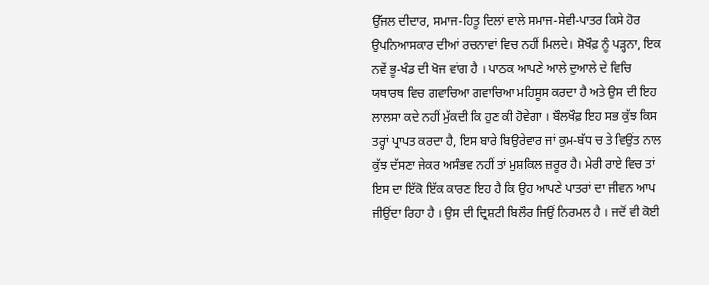ਉੱਜਲ ਦੀਦਾਰ, ਸਮਾਜ-ਹਿਤੂ ਦਿਲਾਂ ਵਾਲੇ ਸਮਾਜ-ਸੇਵੀ-ਪਾਤਰ ਕਿਸੇ ਹੋਰ ਉਪਨਿਆਸਕਾਰ ਦੀਆਂ ਰਚਨਾਵਾਂ ਵਿਚ ਨਹੀਂ ਮਿਲਦੇ। ਸ਼ੋਖੌਫ਼ ਨੂੰ ਪੜ੍ਹਨਾ, ਇਕ ਨਵੇਂ ਭੂ-ਖੰਡ ਦੀ ਖੋਜ ਵਾਂਗ ਹੈ । ਪਾਠਕ ਆਪਣੇ ਆਲੇ ਦੁਆਲੇ ਦੇ ਵਿਚਿ ਯਥਾਰਥ ਵਿਚ ਗਵਾਚਿਆ ਗਵਾਚਿਆ ਮਹਿਸੂਸ ਕਰਦਾ ਹੈ ਅਤੇ ਉਸ ਦੀ ਇਹ ਲਾਲਸਾ ਕਦੇ ਨਹੀਂ ਮੁੱਕਦੀ ਕਿ ਹੁਣ ਕੀ ਹੋਵੇਗਾ । ਬੌਲਖੌਫ਼ ਇਹ ਸਭ ਕੁੱਝ ਕਿਸ ਤਰ੍ਹਾਂ ਪ੍ਰਾਪਤ ਕਰਦਾ ਹੈ, ਇਸ ਬਾਰੇ ਬਿਉਰੇਵਾਰ ਜਾਂ ਕੁਮ-ਬੱਧ ਚ ਤੇ ਵਿਉਂਤ ਨਾਲ ਕੁੱਝ ਦੱਸਣਾ ਜੇਕਰ ਅਸੰਭਵ ਨਹੀਂ ਤਾਂ ਮੁਸ਼ਕਿਲ ਜ਼ਰੂਰ ਹੈ। ਮੇਰੀ ਰਾਏ ਵਿਚ ਤਾਂ ਇਸ ਦਾ ਇੱਕੋ ਇੱਕ ਕਾਰਣ ਇਹ ਹੈ ਕਿ ਉਹ ਆਪਣੇ ਪਾਤਰਾਂ ਦਾ ਜੀਵਨ ਆਪ ਜੀਉਂਦਾ ਰਿਹਾ ਹੈ । ਉਸ ਦੀ ਦ੍ਰਿਸ਼ਟੀ ਬਿਲੌਰ ਜਿਉਂ ਨਿਰਮਲ ਹੈ । ਜਦੋਂ ਵੀ ਕੋਈ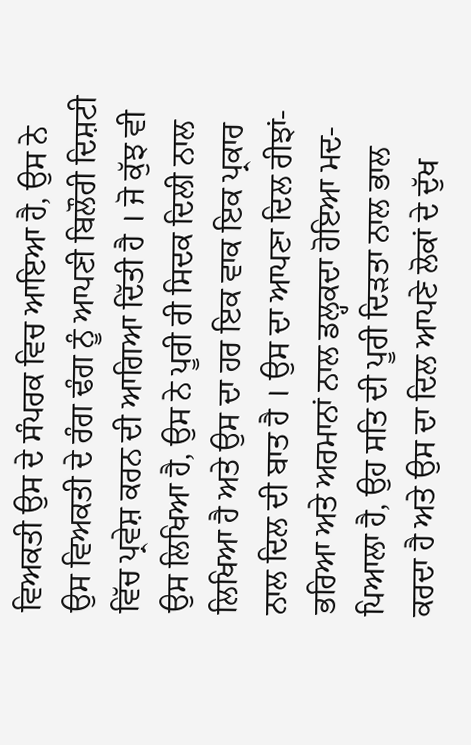ਵਿਅਕਤੀ ਉਸ ਦੇ ਸੰਪਰਕ ਵਿਚ ਆਇਆ ਹੈ, ਉਸ ਨੇ ਉਸ ਵਿਅਕਤੀ ਦੇ ਰੰਗ ਢੰਗ ਨੂੰ ਆਪਣੀ ਬਿਲੌਰੀ ਦਿਸ਼ਟੀ ਵਿੱਚ ਪ੍ਰਵੇਸ਼ ਕਰਨ ਦੀ ਆਗਿਆ ਦਿੱਤੀ ਹੈ । ਜੋ ਕੁੱਝ ਵੀ ਉਸ ਲਿਖਿਆ ਹੈ, ਉਸ ਨੇ ਪੂਰੀ ਰੀ ਸਿਦਕ ਦਿਲੀ ਨਾਲ ਲਿਖਿਆ ਹੈ ਅਤੇ ਉਸ ਦਾ ਹਰ ਇਕ ਵਾਕ ਇਕ ਪ੍ਰਕਾਰ ਨਾਲ ਦਿਲ ਦੀ ਬਾਤ ਹੈ । ਉਸ ਦਾ ਆਪਣਾ ਦਿਲ ਰੀਝਾਂ-ਭਰਿਆ ਅਤੇ ਅਰਮਾਨਾਂ ਨਾਲ ਡਲ੍ਹਕਦਾ ਹੋਇਆ ਮਦ-ਪਿਆਲਾ ਹੈ, ਉਹ ਸਤਿ ਦੀ ਪੂਰੀ ਦਿੜਤਾ ਨਾਲ ਭਾਲ ਕਰਦਾ ਹੈ ਅਤੇ ਉਸ ਦਾ ਦਿਲ ਆਪਣੇ ਲੋਕਾਂ ਦੇ ਦੁੱਖ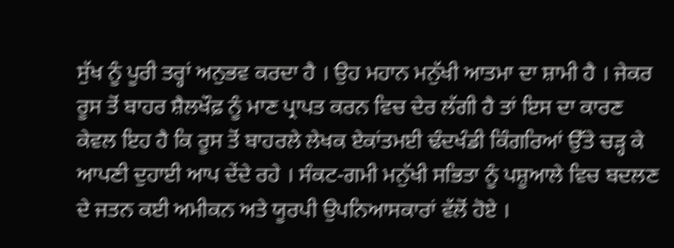ਸੁੱਖ ਨੂੰ ਪੂਰੀ ਤਰ੍ਹਾਂ ਅਨੁਭਵ ਕਰਦਾ ਹੈ । ਉਹ ਮਹਾਨ ਮਨੁੱਖੀ ਆਤਮਾ ਦਾ ਸ਼ਾਮੀ ਹੈ । ਜੇਕਰ ਰੂਸ ਤੋਂ ਬਾਹਰ ਸ਼ੈਲਖੌਫ਼ ਨੂੰ ਮਾਣ ਪ੍ਰਾਪਤ ਕਰਨ ਵਿਚ ਦੇਰ ਲੱਗੀ ਹੈ ਤਾਂ ਇਸ ਦਾ ਕਾਰਣ ਕੇਵਲ ਇਹ ਹੈ ਕਿ ਰੂਸ ਤੋਂ ਬਾਹਰਲੇ ਲੇਖਕ ਏਕਾਂਤਮਈ ਢੰਦਖੰਡੀ ਕਿੰਗਰਿਆਂ ਉੱਤੇ ਚੜ੍ਹ ਕੇ ਆਪਣੀ ਦੁਹਾਈ ਆਪ ਦੇਂਦੇ ਰਹੇ । ਸੰਕਟ-ਗਮੀ ਮਨੁੱਖੀ ਸਭਿਤਾ ਨੂੰ ਪਸ਼ੂਆਲੇ ਵਿਚ ਬਦਲਣ ਦੇ ਜਤਨ ਕਈ ਅਮੀਕਨ ਅਤੇ ਯੂਰਪੀ ਉਪਨਿਆਸਕਾਰਾਂ ਵੱਲੋਂ ਹੋਏ ।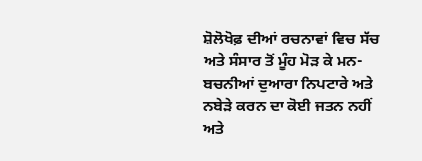ਸ਼ੋਲੋਖੋਫ਼ ਦੀਆਂ ਰਚਨਾਵਾਂ ਵਿਚ ਸੱਚ ਅਤੇ ਸੰਸਾਰ ਤੋਂ ਮੂੰਹ ਮੋੜ ਕੇ ਮਨ-ਬਚਨੀਆਂ ਦੁਆਰਾ ਨਿਪਟਾਰੇ ਅਤੇ ਨਬੇੜੇ ਕਰਨ ਦਾ ਕੋਈ ਜਤਨ ਨਹੀਂ ਅਤੇ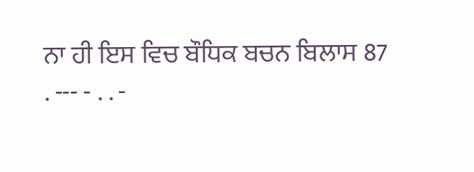ਨਾ ਹੀ ਇਸ ਵਿਚ ਬੌਧਿਕ ਬਚਨ ਬਿਲਾਸ 87
. --- - . . -